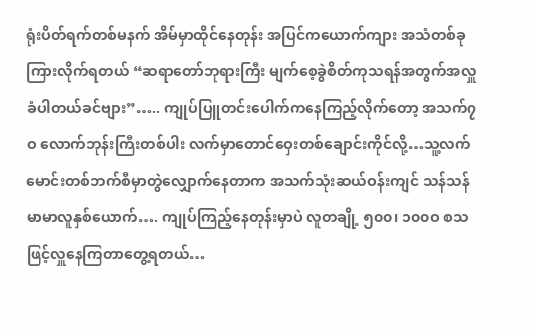ရုံးပိတ်ရက်တစ်မနက် အိမ်မှာထိုင်နေတုန်း အပြင်ကယောက်ကျား အသံတစ်ခုကြားလိုက်ရတယ် “ဆရာတော်ဘုရားကြီး မျက်စေ့ခွဲစိတ်ကုသရန်အတွက်အလှူခံပါတယ်ခင်ဗျား”….. ကျုပ်ပြူတင်းပေါက်ကနေကြည့်လိုက်တော့ အသက်၇ဝ လောက်ဘုန်းကြီးတစ်ပါး လက်မှာတောင်ဝှေးတစ်ချောင်းကိုင်လို့…သူ့လက်မောင်းတစ်ဘက်စီမှာတွဲလျှောက်နေတာက အသက်သုံးဆယ်ဝန်းကျင် သန်သန်မာမာလူနှစ်ယောက်…. ကျုပ်ကြည့်နေတုန်းမှာပဲ လူတချို့ ၅၀၀၊ ၁၀၀ဝ စသဖြင့်လှူနေကြတာတွေ့ရတယ်…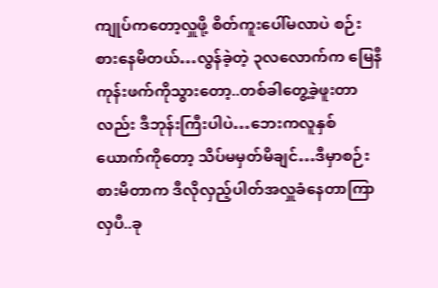ကျုပ်ကတော့လှူဖို့ စိတ်ကူးပေါ်မလာပဲ စဉ်းစားနေမိတယ်…လွန်ခဲ့တဲ့ ၃လလောက်က မြေနီကုန်းဖက်ကိုသွားတော့..တစ်ခါတွေ့ခဲ့ဖူးတာလည်း ဒီဘုန်းကြီးပါပဲ…ဘေးကလူနှစ်ယောက်ကိုတော့ သိပ်မမှတ်မိချင်…ဒီမှာစဉ်းစားမိတာက ဒီလိုလှည့်ပါတ်အလှူခံနေတာကြာလှပီ..ခု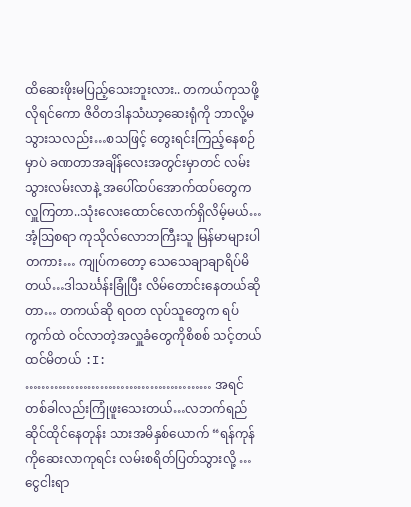ထိဆေးဖိုးမပြည့်သေးဘူးလား.. တကယ်ကုသဖို့လိုရင်ကော ဇိဝိတဒါနသံဃာ့ဆေးရုံကို ဘာလို့မသွားသလည်း…စသဖြင့် တွေးရင်းကြည့်နေစဉ်မှာပဲ ခဏတာအချိန်လေးအတွင်းမှာတင် လမ်းသွားလမ်းလာနဲ့ အပေါ်ထပ်အောက်ထပ်တွေက လှူကြတာ..သုံးလေးထောင်လောက်ရှိလိမ့်မယ်… အံ့ဩစရာ ကုသိုလ်လောဘကြီးသူ မြန်မာများပါတကား… ကျုပ်ကတော့ သေသေချာချာရိပ်မိတယ်…ဒါသင်္ဃန်းခြုံပြီး လိမ်တောင်းနေတယ်ဆိုတာ… တကယ်ဆို ရဝတ လုပ်သူတွေက ရပ်ကွက်ထဲ ဝင်လာတဲ့အလှူခံတွေကိုစိစစ် သင့်တယ်ထင်မိတယ် :I: ……………………………………… အရင်တစ်ခါလည်းကြုံဖူးသေးတယ်…လဘက်ရည်ဆိုင်ထိုင်နေတုန်း သားအမိနှစ်ယောက် “ရန်ကုန်ကိုဆေးလာကုရင်း လမ်းစရိတ်ပြတ်သွားလို့ …ငွေငါးရာ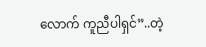လောက် ကူညီပါရှင်”..တဲ့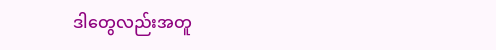ဒါတွေလည်းအတူ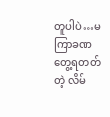တူပါပဲ…မကြာခဏတွေ့ရတတ်တဲ့ လိမ်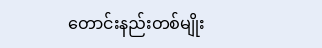တောင်းနည်းတစ်မျိုး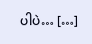ပါပဲ… […]